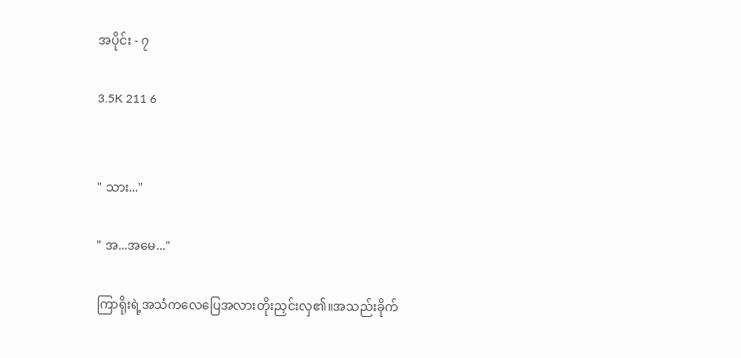အပိုင်း - ၇

3.5K 211 6


" သား..."

" အ...အမေ..."

ကြာရိုးရဲ့အသံကလေပြေအလားတိုးညှင်းလှ၏။အသည်းခိုက်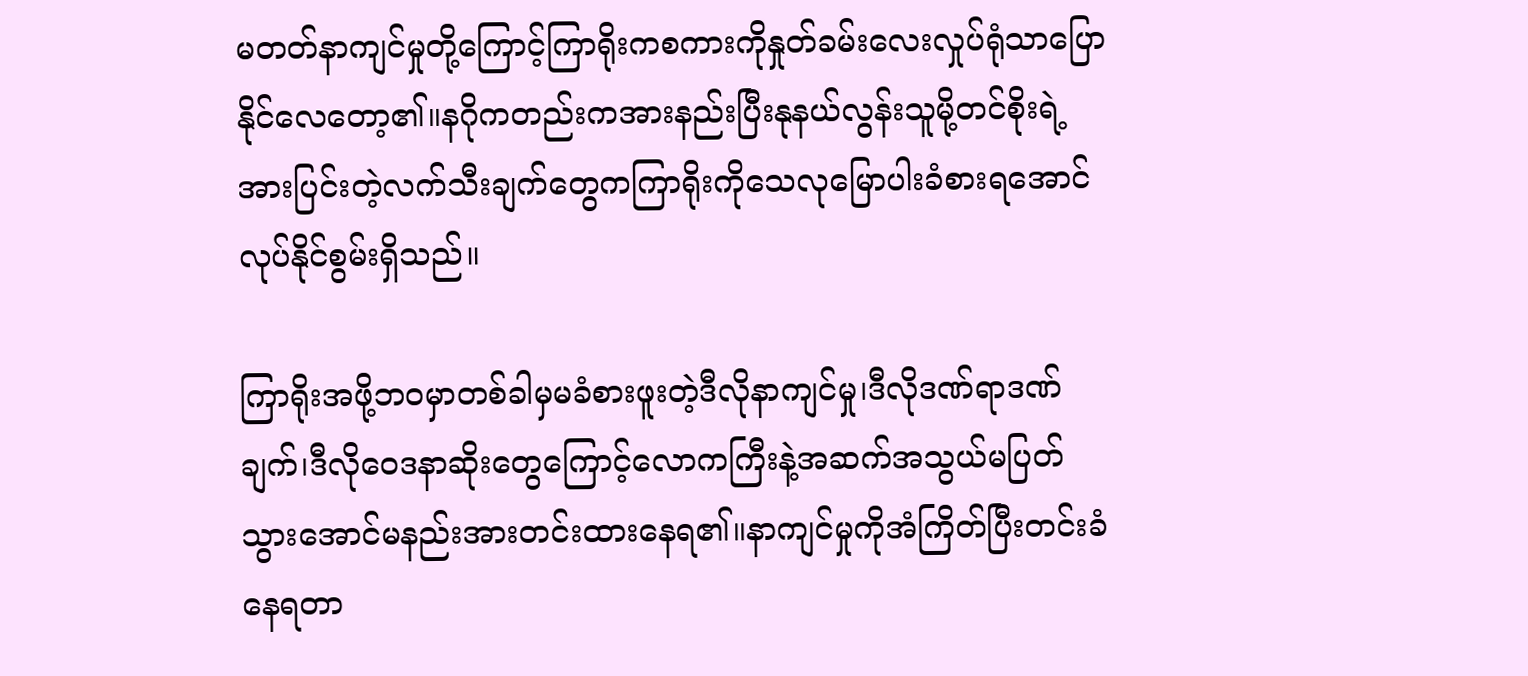မတတ်နာကျင်မှုတို့ကြောင့်ကြာရိုးကစကားကိုနှုတ်ခမ်းလေးလှုပ်ရုံသာပြောနိုင်လေတော့၏။နဂိုကတည်းကအားနည်းပြီးနုနယ်လွန်းသူမို့တင်စိုးရဲ့အားပြင်းတဲ့လက်သီးချက်တွေကကြာရိုးကိုသေလုမြောပါးခံစားရအောင်လုပ်နိုင်စွမ်းရှိသည်။

ကြာရိုးအဖို့ဘဝမှာတစ်ခါမှမခံစားဖူးတဲ့ဒီလိုနာကျင်မှု၊ဒီလိုဒဏ်ရာဒဏ်ချက်၊ဒီလိုဝေဒနာဆိုးတွေကြောင့်လောကကြီးနဲ့အဆက်အသွယ်မပြတ်သွားအောင်မနည်းအားတင်းထားနေရ၏။နာကျင်မှုကိုအံကြိတ်ပြီးတင်းခံနေရတာ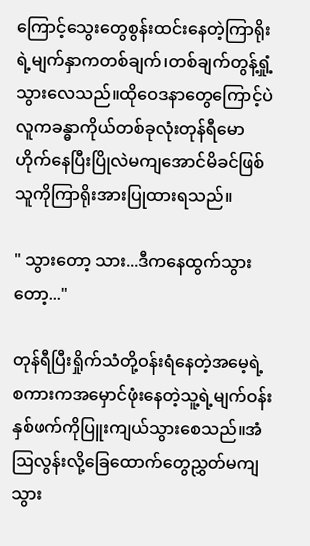ကြောင့်သွေးတွေစွန်းထင်းနေတဲ့ကြာရိုးရဲ့မျက်နှာကတစ်ချက်၊တစ်ချက်တွန့်ရှုံ့သွားလေသည်။ထိုဝေဒနာတွေကြောင့်ပဲလူကခန္ဓာကိုယ်တစ်ခုလုံးတုန်ရီမောဟိုက်နေပြီးပြိုလဲမကျအောင်မိခင်ဖြစ်သူကိုကြာရိုးအားပြုထားရသည်။

" သွားတော့ သား...ဒီကနေထွက်သွားတော့..."

တုန်ရီပြီးရှိုက်သံတို့ဝန်းရံနေတဲ့အမေ့ရဲ့စကားကအမှောင်ဖုံးနေတဲ့သူ့ရဲ့မျက်ဝန်းနှစ်ဖက်ကိုပြူးကျယ်သွားစေသည်။အံဩလွန်းလို့ခြေထောက်တွေညွှတ်မကျသွား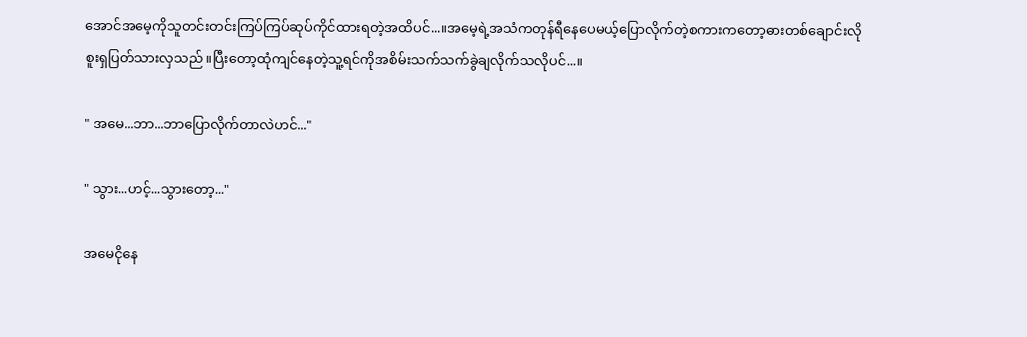အောင်အမေ့ကိုသူတင်းတင်းကြပ်ကြပ်ဆုပ်ကိုင်ထားရတဲ့အထိပင်...။အမေ့ရဲ့အသံကတုန်ရီနေပေမယ့်ပြောလိုက်တဲ့စကားကတော့ဓားတစ်ချောင်းလိုစူးရှပြတ်သားလှသည်။ပြီးတော့ထုံကျင်နေတဲ့သူ့ရင်ကိုအစိမ်းသက်သက်ခွဲချလိုက်သလိုပင်...။

" အမေ...ဘာ...ဘာပြောလိုက်တာလဲဟင်..."

" သွား...ဟင့်...သွားတော့..."

အမေငိုနေ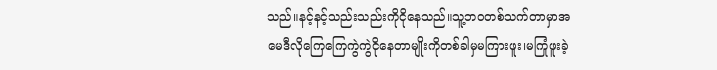သည်။နင့်နင့်သည်းသည်းကိုငိုနေသည်။သူ့ဘဝတစ်သက်တာမှာအမေဒီလိုကြေကြေကွဲကွဲငိုနေတာမျိုးကိုတစ်ခါမှမကြားဖူး၊မကြုံဖူးခဲ့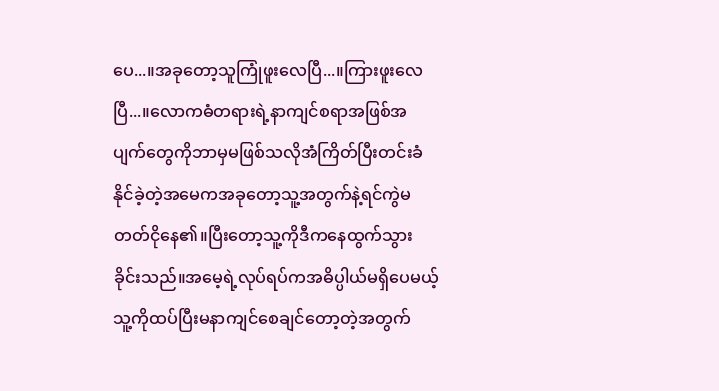ပေ...။အခုတော့သူကြုံဖူးလေပြီ...။ကြားဖူးလေပြီ...။လောကဓံတရားရဲ့နာကျင်စရာအဖြစ်အပျက်တွေကိုဘာမှမဖြစ်သလိုအံကြိတ်ပြီးတင်းခံနိုင်ခဲ့တဲ့အမေကအခုတော့သူ့အတွက်နဲ့ရင်ကွဲမတတ်ငိုနေ၏။ပြီးတော့သူ့ကိုဒီကနေထွက်သွားခိုင်းသည်။အမေ့ရဲ့လုပ်ရပ်ကအဓိပ္ပါယ်မရှိပေမယ့်သူ့ကိုထပ်ပြီးမနာကျင်စေချင်တော့တဲ့အတွက်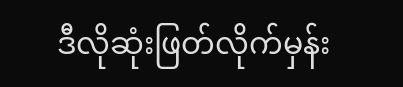ဒီလိုဆုံးဖြတ်လိုက်မှန်း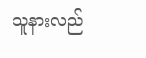သူနားလည်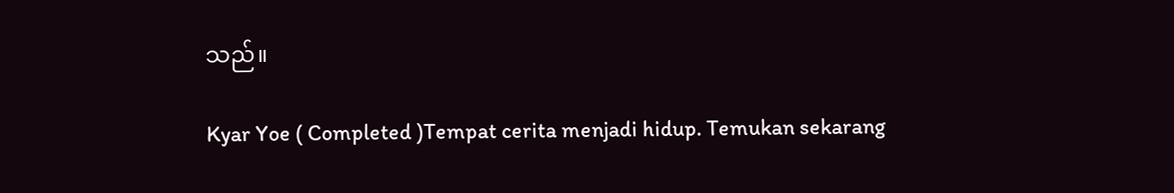သည်။

Kyar Yoe ( Completed )Tempat cerita menjadi hidup. Temukan sekarang